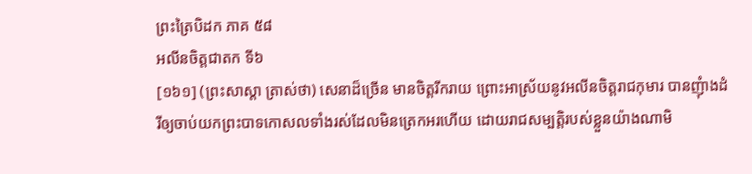ព្រះត្រៃបិដក ភាគ ៥៨
អលីនចិត្តជាតក ទី៦
[១៦១] (ព្រះសាស្ដា ត្រាស់ថា) សេនាដ៏ច្រើន មានចិត្តរីករាយ ព្រោះអាស្រ័យនូវអលីនចិត្តរាជកុមារ បានញុំាងដំរីឲ្យចាប់យកព្រះបាទកោសលទាំងរស់ដែលមិនត្រេកអរហើយ ដោយរាជសម្បត្តិរបស់ខ្លួនយ៉ាងណាមិ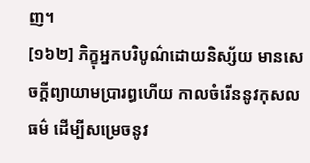ញ។
[១៦២] ភិក្ខុអ្នកបរិបូណ៌ដោយនិស្ស័យ មានសេចក្តីព្យាយាមប្រារព្ធហើយ កាលចំរើននូវកុសលធម៌ ដើម្បីសម្រេចនូវ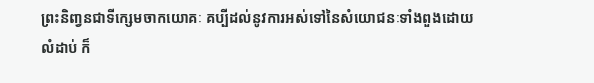ព្រះនិពា្វនជាទីក្សេមចាកយោគៈ គប្បីដល់នូវការអស់ទៅនៃសំយោជនៈទាំងពួងដោយលំដាប់ ក៏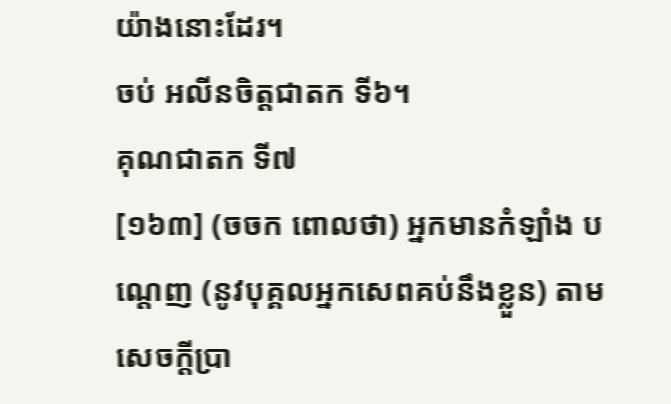យ៉ាងនោះដែរ។
ចប់ អលីនចិត្តជាតក ទី៦។
គុណជាតក ទី៧
[១៦៣] (ចចក ពោលថា) អ្នកមានកំឡាំង បណ្ដេញ (នូវបុគ្គលអ្នកសេពគប់នឹងខ្លួន) តាមសេចក្ដីប្រា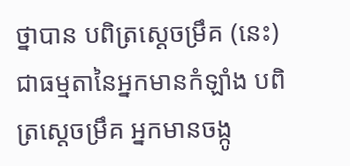ថ្នាបាន បពិត្រស្ដេចម្រឹគ (នេះ) ជាធម្មតានៃអ្នកមានកំឡាំង បពិត្រស្ដេចម្រឹគ អ្នកមានចង្កូ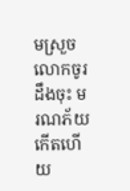មស្រួច លោកចូរដឹងចុះ មរណភ័យកើតហើយ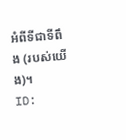អំពីទីជាទីពឹង (របស់យើង)។
ID: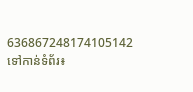636867248174105142
ទៅកាន់ទំព័រ៖